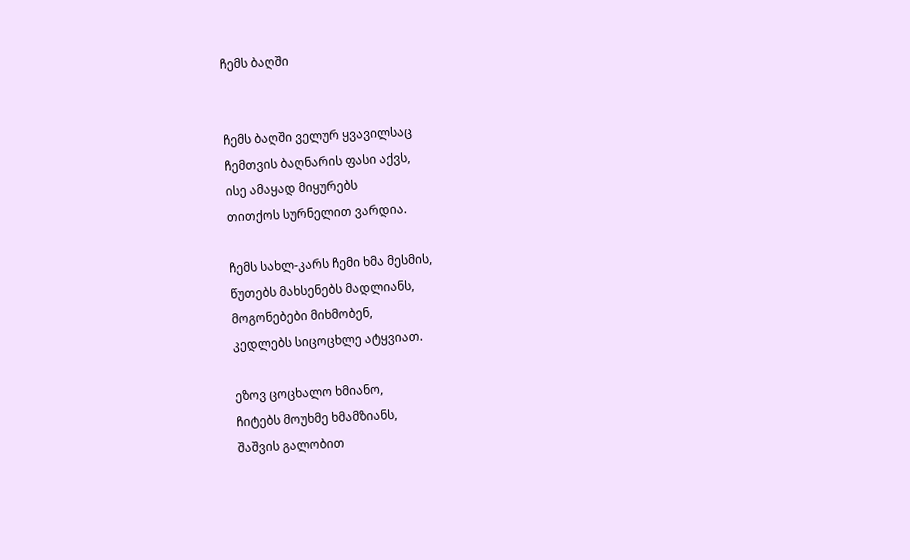ჩემს ბაღში


ჩემს ბაღში ველურ ყვავილსაც
ჩემთვის ბაღნარის ფასი აქვს,
ისე ამაყად მიყურებს
თითქოს სურნელით ვარდია.

ჩემს სახლ-კარს ჩემი ხმა მესმის,
წუთებს მახსენებს მადლიანს,
მოგონებები მიხმობენ,
კედლებს სიცოცხლე ატყვიათ.

ეზოვ ცოცხალო ხმიანო,
ჩიტებს მოუხმე ხმამზიანს,
შაშვის გალობით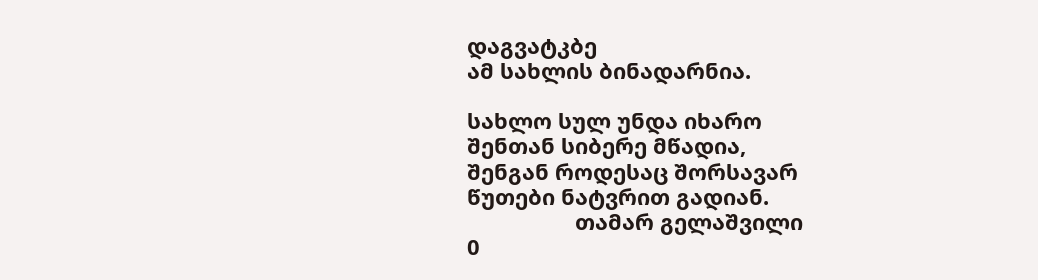დაგვატკბე
ამ სახლის ბინადარნია.

სახლო სულ უნდა იხარო
შენთან სიბერე მწადია,
შენგან როდესაც შორსავარ
წუთები ნატვრით გადიან.
                  თამარ გელაშვილი
0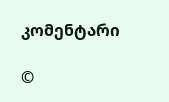კომენტარი

©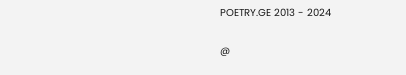POETRY.GE 2013 - 2024

@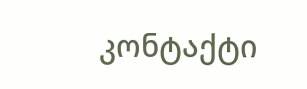კონტაქტი